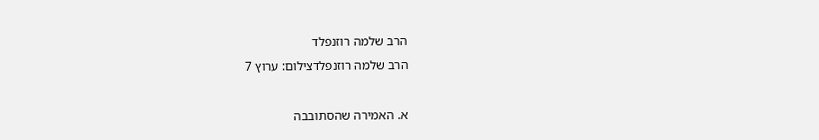הרב שלמה רוזנפלד
הרב שלמה רוזנפלדצילום: ערוץ 7

א. האמירה שהסתובבה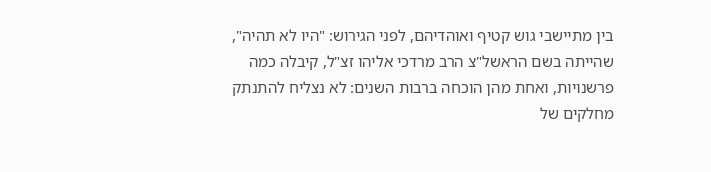בין מתיישבי גוש קטיף ואוהדיהם, לפני הגירוש: "היו לא תהיה", שהייתה בשם הראשל"צ הרב מרדכי אליהו זצ"ל, קיבלה כמה פרשנויות, ואחת מהן הוכחה ברבות השנים: לא נצליח להתנתק מחלקים של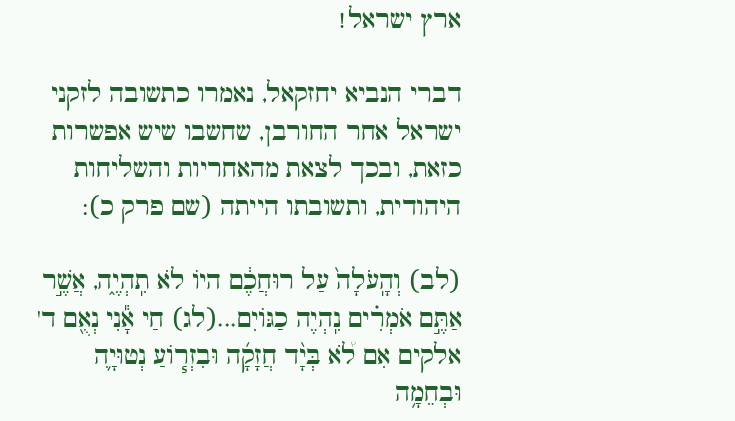ארץ ישראל!

דברי הנביא יחזקאל, נאמרו כתשובה לזקני ישראל אחר החורבן, שחשבו שיש אפשרות כזאת, ובכך לצאת מהאחריות והשליחות היהודית, ותשובתו הייתה (שם פרק כ):

(לב) וְהָֽעֹלָה֙ עַל רוּחֲכֶ֔ם היוֹ לֹא תִֽהְיֶ֑ה, אֲשֶׁ֣ר אַתֶּ֣ם אֹמְרִ֗ים נִֽהְיֶה כַגּוֹיִם...(לג) חַי אָ֕נִי נְאֻ֖ם ד' אלקים אִם לֹ֠א בְּיָ֨ד חֲזָקָ֜ה וּבִזְר֧וֹעַ נְטוּיָ֛ה וּבְחֵמָ֥ה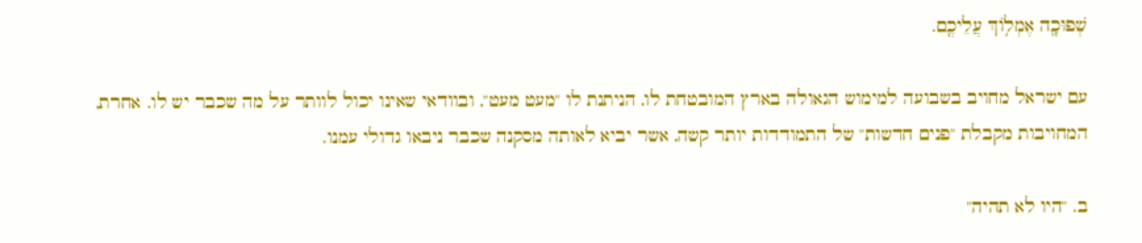שְׁפוּכָ֖ה אֶמְל֥וֹךְ עֲלֵיכֶֽם.

עם ישראל מחויב בשבועה למימוש הגאולה בארץ המובטחת לו, הניתנת לו "מעט מעט", ובוודאי שאינו יכול לוותר על מה שכבר יש לו. אחרת, המחויבות מקבלת "פנים חדשות" של התמודדות יותר קשה, אשר יביא לאותה מסקנה שכבר ניבאו גדולי עמנו.

ב. "היו לא תהיה"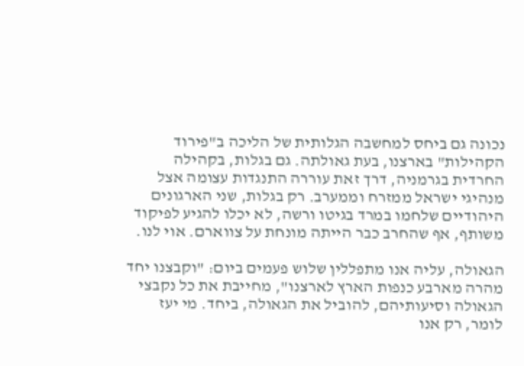נכונה גם ביחס למחשבה הגלותית של הליכה ב"פירוד הקהילות" בארצנו, בעת גאולתה. גם בגלות, בקהילה החרדית בגרמניה, דרך זאת עוררה התנגדות עצומה אצל מנהיגי ישראל ממזרח וממערב. רק בגלות, שני הארגונים היהודיים שלחמו במרד בגיטו ורשה, לא יכלו להגיע לפיקוד משותף, אף שהחרב כבר הייתה מונחת על צווארם. אוי לנו.

הגאולה, עליה אנו מתפללין שלוש פעמים ביום: "וקבצנו יחד מהרה מארבע כנפות הארץ לארצנו", מחייבת את כל נקבצי הגאולה וסיעותיהם, להוביל את הגאולה, ביחד. מי יעז לומר, רק אנו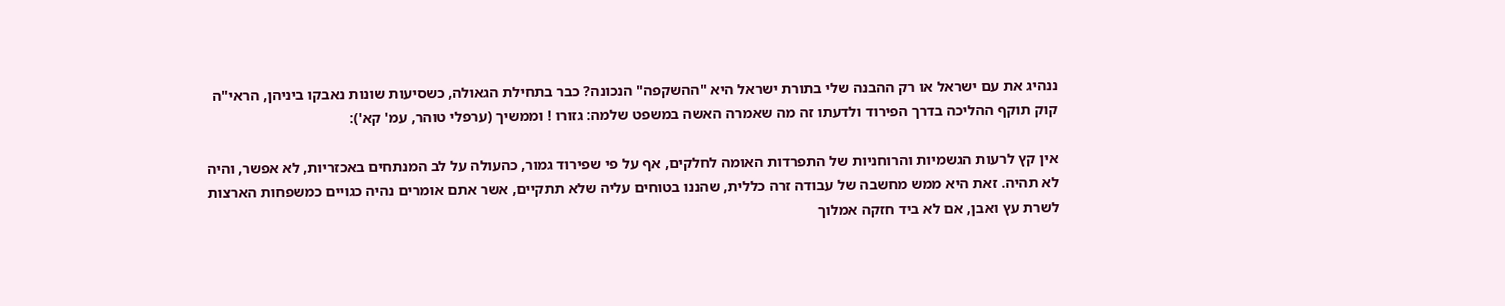ננהיג את עם ישראל או רק ההבנה שלי בתורת ישראל היא "ההשקפה" הנכונה? כבר בתחילת הגאולה, כשסיעות שונות נאבקו ביניהן, הראי"ה קוק תוקף ההליכה בדרך הפירוד ולדעתו זה מה שאמרה האשה במשפט שלמה: גזורו ! וממשיך (ערפלי טוהר, עמ' קא'):

אין קץ לרעות הגשמיות והרוחניות של התפרדות האומה לחלקים, אף על פי שפירוד גמור, כהעולה על לב המנתחים באכזריות, לא אפשר, והיה לא תהיה. זאת היא ממש מחשבה של עבודה זרה כללית, שהננו בטוחים עליה שלא תתקיים, אשר אתם אומרים נהיה כגויים כמשפחות הארצות לשרת עץ ואבן, אם לא ביד חזקה אמלוך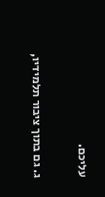עליכם.

ג. גם בתוך ציבור תלמידיו,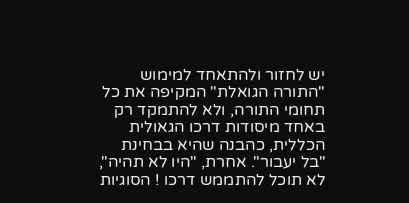יש לחזור ולהתאחד למימוש "התורה הגואלת" המקיפה את כל תחומי התורה, ולא להתמקד רק באחד מיסודות דרכו הגאולית הכללית, כהבנה שהיא בבחינת "בל יעבור". אחרת, "היו לא תהיה", לא תוכל להתממש דרכו ! הסוגיות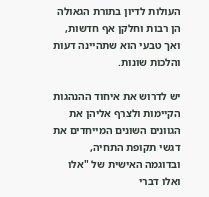העולות לדיון בתורת הגאולה הן רבות וחלקן אף חדשות, ואך טבעי הוא שתהיינה דעות והלכות שונות.

יש לדרוש את איחוד ההנהגות הקיימות ולצרף אליהן את הגוונים השונים המייחדים את דגשי תקופת התחיה, ובדוגמה האישית של "אלו ואלו דברי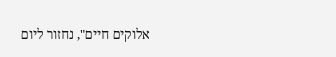אלוקים חיים", נחזור ליום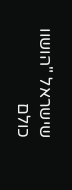שישראל "הושוו כולם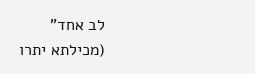לב אחד" (מכילתא יתרו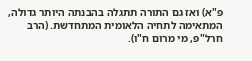פ"א) ואז גם התורה תתגלה בהבנתה היותר גדולה, המתאימה לתחיה הלאומית המתחדשת. (הרב חרל"פ, מי מרום ח"ו).